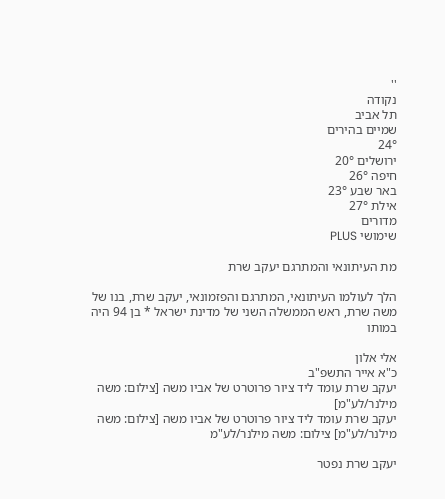''
נקודה
תל אביב
שמיים בהירים
24°
ירושלים 20°
חיפה 26°
באר שבע 23°
אילת 27°
מדורים
שימושי PLUS

מת העיתונאי והמתרגם יעקב שרת

הלך לעולמו העיתונאי, המתרגם והפזמונאי, יעקב שרת, בנו של משה שרת, ראש הממשלה השני של מדינת ישראל * בן 94 היה במותו

אלי אלון
כ"א אייר התשפ"ב
יעקב שרת עומד ליד ציור פרוטרט של אביו משה [צילום: משה מילנר/לע"מ]
יעקב שרת עומד ליד ציור פרוטרט של אביו משה [צילום: משה מילנר/לע"מ] צילום: משה מילנר/לע"מ

יעקב שרת נפטר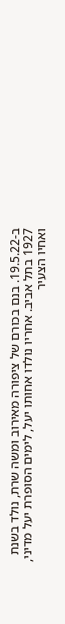ב-19.5.22. בנם בכורם של ציפורה מאירוב ומשה שרת, נולד בשנת 1927 בתל אביב. אחריו נולדו אחותו יעל, לימים הסופרת יעל מדיני, ואחיו הצעיר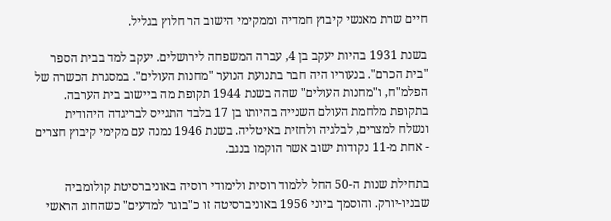חיים שרת מאנשי קיבוץ חמדיה וממקימי הישוב הר חלוץ בגליל.

בשנת 1931 בהיות יעקב בן 4, עברה המשפחה לירושלים. יעקב למד בבית הספר "בית הכרם". בנעוריו היה חבר בתנועת הנוער "מחנות העולים". במסגרת הכשרה של הפלמ"ח, ו"מחנות העולים" שהה בשנת 1944 תקופת מה ביישוב בית הערבה. בתקופת מלחמת העולם השנייה בהיותו בן 17 בלבד התגייס לבריגדה היהודית ונשלח למצרים, לבלגיה ולחזית באיטליה. בשנת 1946 נמנה עם מקימי קיבוץ חצרים - אחת מ-11 נקודות ישוב אשר הוקמו בנגב.

בתחילת שנות ה-50 החל ללמוד רוסית ולימודי רוסיה באוניברסיטת קולומביה שבניו-יורק. והוסמך ביוני 1956 באוניברסיטה זו כ"בוגר למדעים" כשהחוג הראשי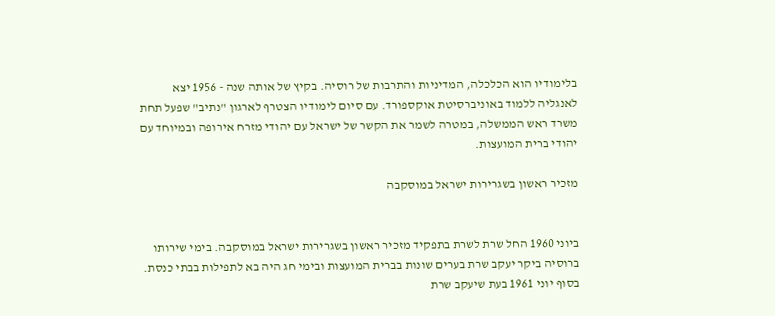בלימודיו הוא הכלכלה, המדיניות והתרבות של רוסיה. בקיץ של אותה שנה - 1956 יצא לאנגליה ללמוד באוניברסיטת אוקספורד. עם סיום לימודיו הצטרף לארגון "נתיב" שפעל תחת משרד ראש הממשלה, במטרה לשמר את הקשר של ישראל עם יהודי מזרח אירופה ובמיוחד עם יהודי ברית המועצות.

מזכיר ראשון בשגרירות ישראל במוסקבה


ביוני 1960 החל שרת לשרת בתפקיד מזכיר ראשון בשגרירות ישראל במוסקבה. בימי שירותו ברוסיה ביקר יעקב שרת בערים שונות בברית המועצות ובימי חג היה בא לתפילות בבתי כנסת. בסוף יוני 1961 בעת שיעקב שרת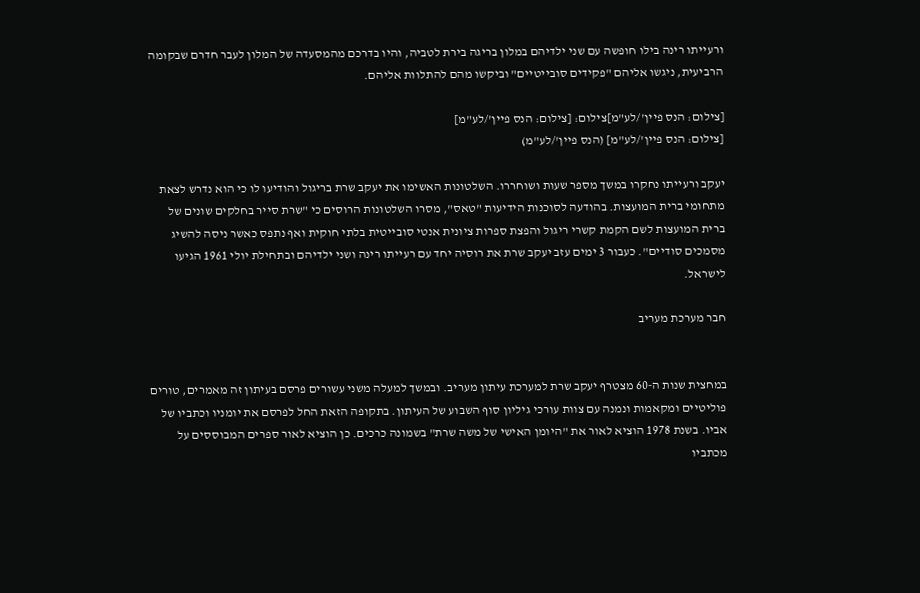ורעייתו רינה בילו חופשה עם שני ילדיהם במלון בריגה בירת לטביה, והיו בדרכם מהמסעדה של המלון לעבר חדרם שבקומה הרביעית, ניגשו אליהם "פקידים סובייטיים" וביקשו מהם להתלוות אליהם.

[צילום: הנס פיין'/לע"מ]צילום: [צילום: הנס פיין'/לע"מ]
[צילום: הנס פיין'/לע"מ] (הנס פיין'/לע"מ)

יעקב ורעייתו נחקרו במשך מספר שעות ושוחררו. השלטונות האשימו את יעקב שרת בריגול והודיעו לו כי הוא נדרש לצאת מתחומי ברית המועצות. בהודעה לסוכנות הידיעות "טאס", מסרו השלטונות הרוסים כי "שרת סייר בחלקים שונים של ברית המועצות לשם הקמת קשרי ריגול והפצת ספרות ציונית אנטי סובייטית בלתי חוקית ואף נתפס כאשר ניסה להשיג מסמכים סודיים". כעבור 3 ימים עזב יעקב שרת את רוסיה יחד עם רעייתו רינה ושני ילדיהם ובתחילת יולי 1961 הגיעו לישראל.

חבר מערכת מעריב


במחצית שנות ה-60 מצטרף יעקב שרת למערכת עיתון מעריב. ובמשך למעלה משני עשורים פרסם בעיתון זה מאמרים, טורים פוליטיים ומקאמות ונמנה עם צוות עורכי גיליון סוף השבוע של העיתון. בתקופה הזאת החל לפרסם את יומניו וכתביו של אביו. בשנת 1978 הוציא לאור את "היומן האישי של משה שרת" בשמונה כרכים. כן הוציא לאור ספרים המבוססים על מכתביו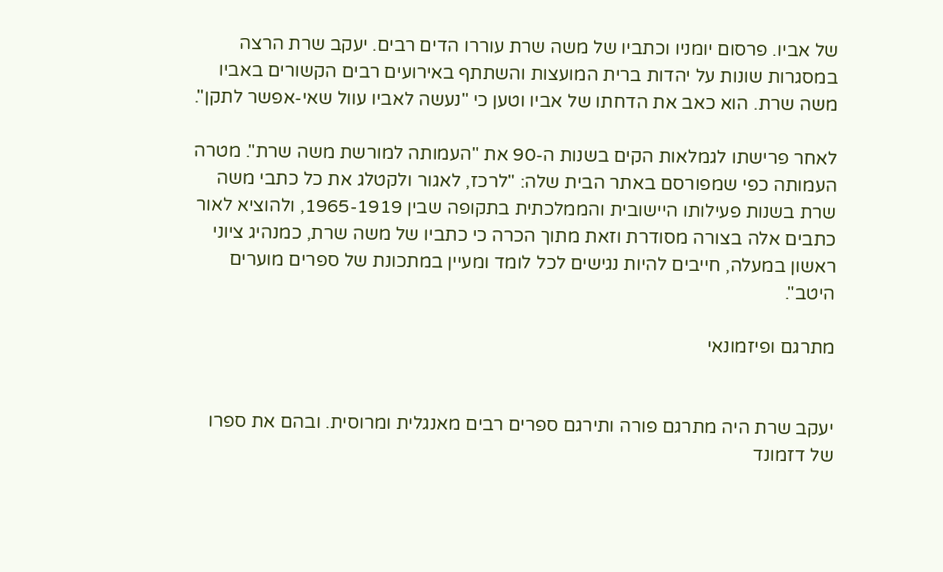של אביו. פרסום יומניו וכתביו של משה שרת עוררו הדים רבים. יעקב שרת הרצה במסגרות שונות על יהדות ברית המועצות והשתתף באירועים רבים הקשורים באביו משה שרת. הוא כאב את הדחתו של אביו וטען כי "נעשה לאביו עוול שאי-אפשר לתקן".

לאחר פרישתו לגמלאות הקים בשנות ה-90 את "העמותה למורשת משה שרת". מטרה העמותה כפי שמפורסם באתר הבית שלה: "לרכז, לאגור ולקטלג את כל כתבי משה שרת בשנות פעילותו היישובית והממלכתית בתקופה שבין 1965-1919, ולהוציא לאור כתבים אלה בצורה מסודרת וזאת מתוך הכרה כי כתביו של משה שרת, כמנהיג ציוני ראשון במעלה, חייבים להיות נגישים לכל לומד ומעיין במתכונת של ספרים מוערים היטב".

מתרגם ופיזמונאי


יעקב שרת היה מתרגם פורה ותירגם ספרים רבים מאנגלית ומרוסית. ובהם את ספרו של דזמונד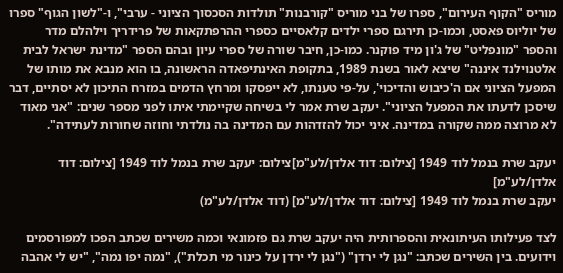מוריס "הקוף העירום", ספרו של בני מוריס "קורבנות" תולדות הסכסוך הציוני - ערבי", ו-"לשון הגוף" ספרו של יוליוס פאסט, וכמו-כן תירגם ספרי ילדים קלאסיים כספרי ההרפתקאות של פרידריך וילהלם מדר והספר "מונפליט" של ג'ון מיד פוקנר. כמו-כן, חיבר שורה של ספרי עיון ובהם הספר "מדינת ישראל לבית אלטנוילנד איננה" שיצא לאור בשנת 1989, בתקופת האינתיפאדה הראשונה, בו הוא מנבא את מותו של המפעל הציוני אם ה'כיבוש והדיכוי', על-פי טענתו, לא ייפסקו ומרחץ הדמים במזרח התיכון לא יסתיים, דבר שיסכן לדעתו את המפעל הציוני". יעקב שרת אמר לי בשיחה שקיימתי איתו לפני מספר שנים: "אני מאוד לא מרוצה ממה שקורה במדינה. איני יכול להזדהות עם המדינה בה נולדתי וחוזה שחורות לעתידה".

יעקב שרת בנמל לוד 1949 [צילום: דוד אלדן/לע"מ]צילום: יעקב שרת בנמל לוד 1949 [צילום: דוד אלדן/לע"מ]
יעקב שרת בנמל לוד 1949 [צילום: דוד אלדן/לע"מ] (דוד אלדן/לע"מ)

לצד פעילותו העיתונאית והספרותית היה יעקב שרת גם פזמונאי וכמה משירים שכתב הפכו למפורסמים וידועים. בין השירים שכתב: "נגן לי ירדן" ("נגן לי ירדן על כינור מי תכלת"), "נמה יפו נמה", "יש לי אהבה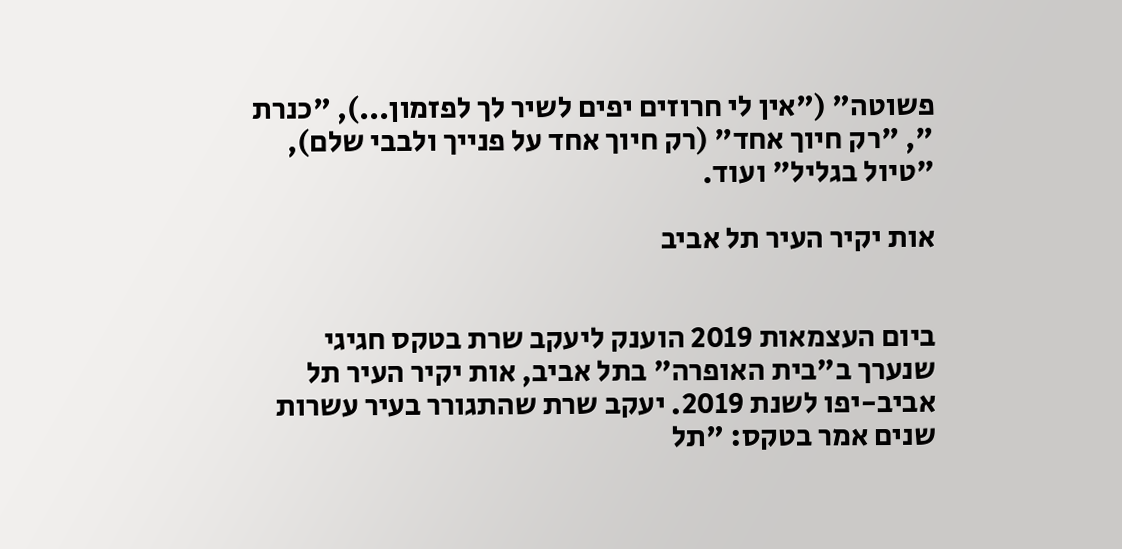פשוטה" ("אין לי חרוזים יפים לשיר לך לפזמון...), "כנרת ", "רק חיוך אחד" (רק חיוך אחד על פנייך ולבבי שלם), "טיול בגליל" ועוד.

אות יקיר העיר תל אביב


ביום העצמאות 2019 הוענק ליעקב שרת בטקס חגיגי שנערך ב"בית האופרה" בתל אביב, אות יקיר העיר תל אביב-יפו לשנת 2019. יעקב שרת שהתגורר בעיר עשרות שנים אמר בטקס: "תל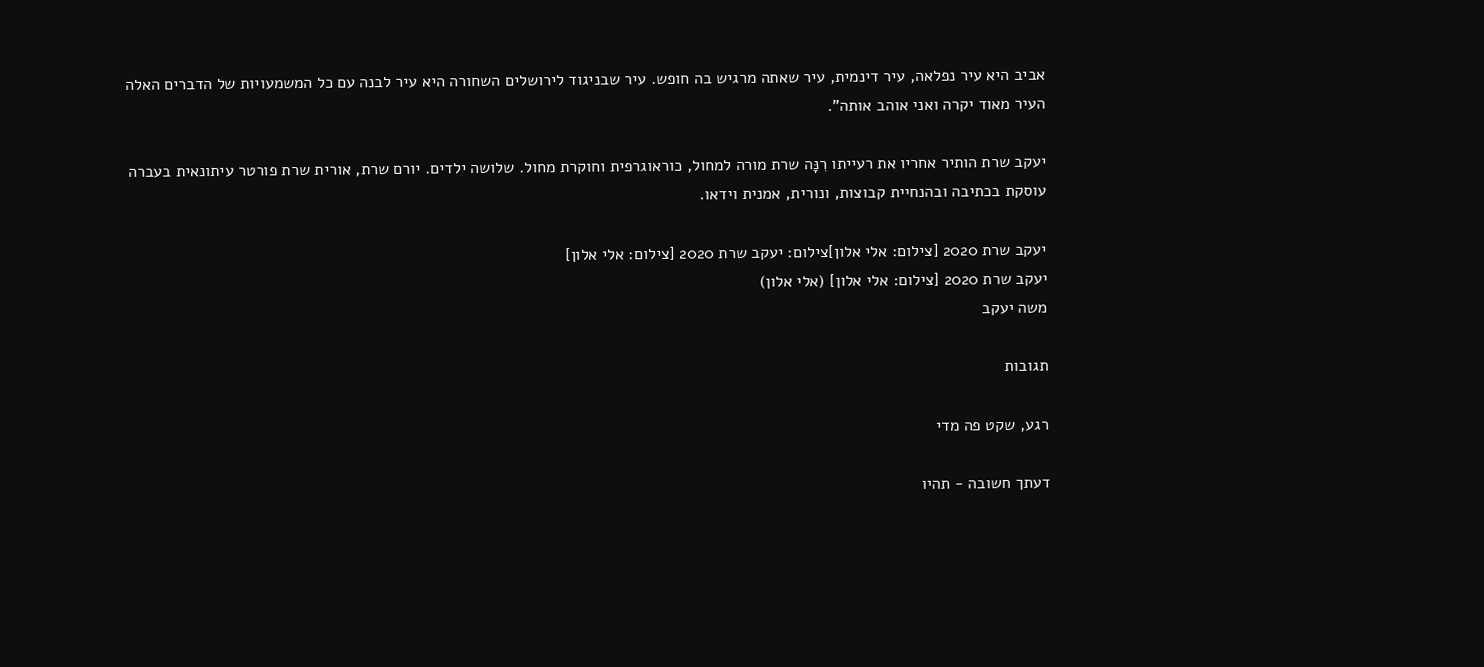אביב היא עיר נפלאה, עיר דינמית, עיר שאתה מרגיש בה חופש. עיר שבניגוד לירושלים השחורה היא עיר לבנה עם כל המשמעויות של הדברים האלה העיר מאוד יקרה ואני אוהב אותה".

יעקב שרת הותיר אחריו את רעייתו רִנָּה שרת מורה למחול, כוראוגרפית וחוקרת מחול. שלושה ילדים. יורם שרת, אורית שרת פורטר עיתונאית בעברה עוסקת בכתיבה ובהנחיית קבוצות, ונורית, אמנית וידאו.

יעקב שרת 2020 [צילום: אלי אלון]צילום: יעקב שרת 2020 [צילום: אלי אלון]
יעקב שרת 2020 [צילום: אלי אלון] (אלי אלון)
משה יעקב

תגובות

רגע, שקט פה מדי

דעתך חשובה - תהיו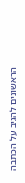הראשונים להגיב על הכתבה